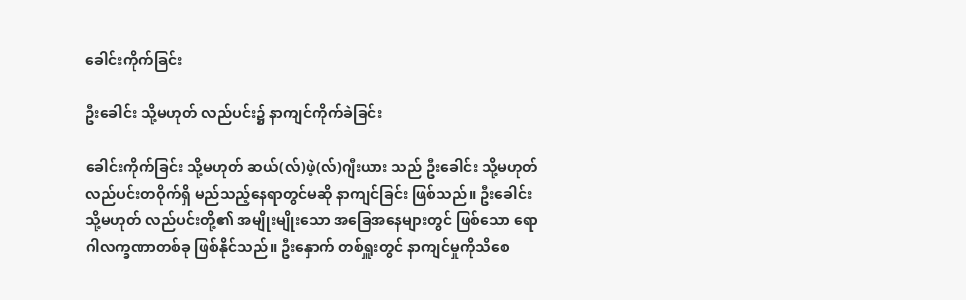ခေါင်းကိုက်ခြင်း

ဦးခေါင်း သို့မဟုတ် လည်ပင်း၌ နာကျင်ကိုက်ခဲခြင်း

ခေါင်းကိုက်ခြင်း သို့မဟုတ် ဆယ်(လ်)ဖဲ့(လ်)ဂျီးယား သည် ဦးခေါင်း သို့မဟုတ် လည်ပင်းတဝိုက်ရှိ မည်သည့်နေရာတွင်မဆို နာကျင်ခြင်း ဖြစ်သည်။ ဦးခေါင်း သို့မဟုတ် လည်ပင်းတို့၏ အမျိုးမျိုးသော အခြေအနေများတွင် ဖြစ်သော ရောဂါလက္ခဏာတစ်ခု ဖြစ်နိုင်သည်။ ဦးနှောက် တစ်ရှူးတွင် နာကျင်မှုကိုသိစေ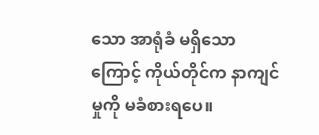သော အာရုံခံ မရှိသောကြောင့် ကိုယ်တိုင်က နာကျင်မှုကို မခံစားရပေ။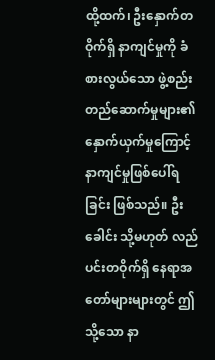ထို့ထက်၊ ဦးနှောက်တဝိုက်ရှိ နာကျင်မှုကို ခံစားလွယ်သော ဖွဲ့စည်းတည်ဆောက်မှုများ၏ နှောက်ယှက်မှုကြောင့် နာကျင်မှုဖြစ်ပေါ်ရခြင်း ဖြစ်သည်။ ဦးခေါင်း သို့မဟုတ် လည်ပင်းတဝိုက်ရှိ နေရာအတော်များများတွင် ဤသို့သော နာ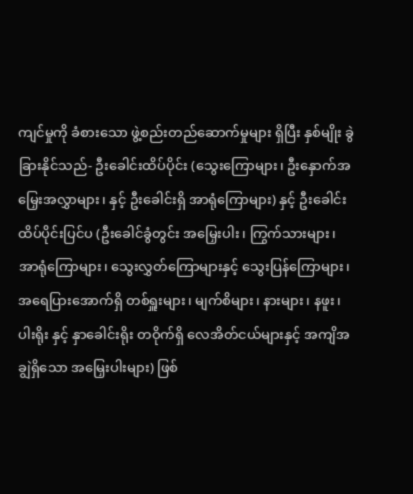ကျင်မှုကို ခံစားသော ဖွဲ့စည်းတည်ဆောက်မှုများ ရှိပြီး နှစ်မျိုး ခွဲခြားနိုင်သည်- ဦးခေါင်းထိပ်ပိုင်း (သွေးကြောများ၊ ဦးနှောက်အမြှေးအလွှာများ၊ နှင့် ဦးခေါင်းရှိ အာရုံကြောများ) နှင့် ဦးခေါင်းထိပ်ပိုင်းပြင်ပ (ဦးခေါင်ခွံတွင်း အမြှေးပါး၊ ကြွက်သားများ၊ အာရုံကြောများ၊ သွေးလွှတ်ကြောများနှင့် သွေးပြန်ကြောများ၊ အရေပြားအောက်ရှိ တစ်ရှူးများ၊ မျက်စိများ၊ နားများ၊ နဖူး၊ ပါးရိုး နှင့် နှာခေါင်းရိုး တဝိုက်ရှိ လေအိတ်ငယ်များနှင့် အကျိအချွဲရှိသော အမြှေးပါးများ) ဖြစ်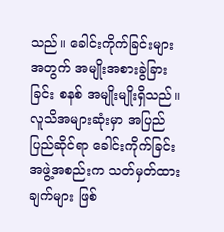သည်။ ခေါင်းကိုက်ခြင်းများအတွက် အမျိုးအစားခွဲခြားခြင်း စနစ် အမျိုးမျိုးရှိသည်။ လူသိအများဆုံးမှာ အပြည်ပြည်ဆိုင်ရာ ခေါင်းကိုက်ခြင်း အဖွဲ့အစည်းက သတ်မှတ်ထားချက်များ ဖြစ်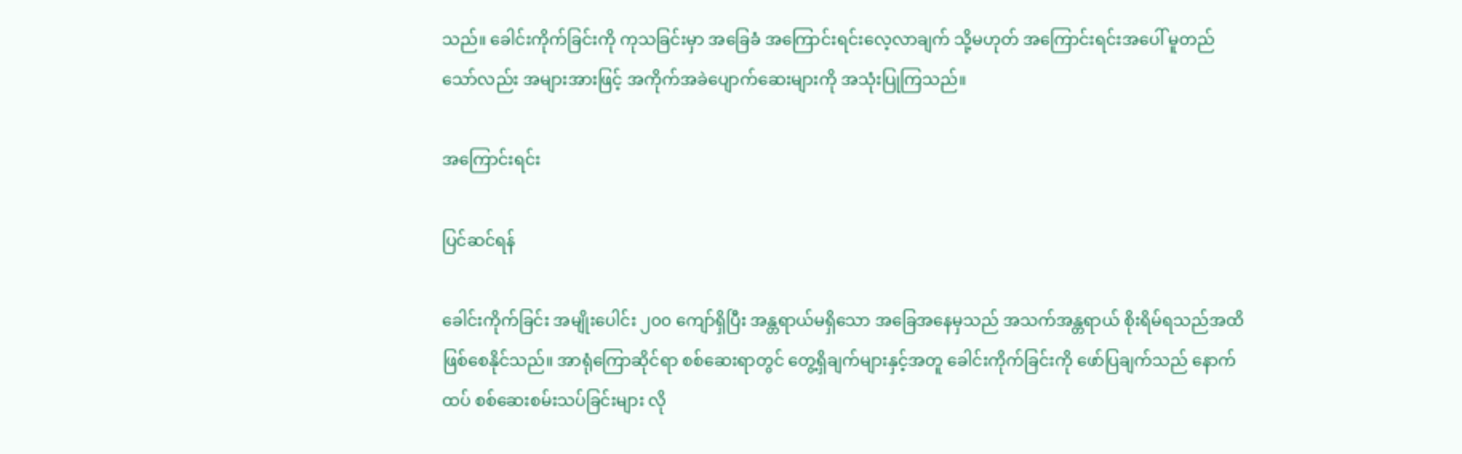သည်။ ခေါင်းကိုက်ခြင်းကို ကုသခြင်းမှာ အခြေခံ အကြောင်းရင်းလေ့လာချက် သို့မဟုတ် အကြောင်းရင်းအပေါ် မူတည်သော်လည်း အများအားဖြင့် အကိုက်အခဲပျောက်ဆေးများကို အသုံးပြုကြသည်။

အကြောင်းရင်း

ပြင်ဆင်ရန်

ခေါင်းကိုက်ခြင်း အမျိုးပေါင်း ၂၀၀ ကျော်ရှိပြီး အန္တရာယ်မရှိသော အခြေအနေမှသည် အသက်အန္တရာယ် စိုးရိမ်ရသည်အထိ ဖြစ်စေနိုင်သည်။ အာရုံကြောဆိုင်ရာ စစ်ဆေးရာတွင် တွေ့ရှိချက်များနှင့်အတူ ခေါင်းကိုက်ခြင်းကို ဖော်ပြချက်သည် နောက်ထပ် စစ်ဆေးစမ်းသပ်ခြင်းများ လို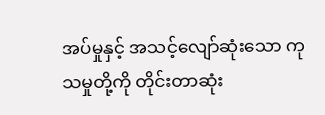အပ်မှုနှင့် အသင့်လျော်ဆုံးသော ကုသမှုတို့ကို တိုင်းတာဆုံး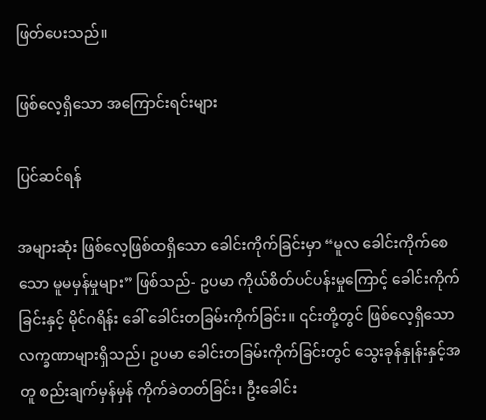ဖြတ်ပေးသည်။

ဖြစ်လေ့ရှိသော အကြောင်းရင်းများ

ပြင်ဆင်ရန်

အများဆုံး ဖြစ်လေ့ဖြစ်ထရှိသော ခေါင်းကိုက်ခြင်းမှာ “မူလ ခေါင်းကိုက်စေသော မူမမှန်မှုများ” ဖြစ်သည်- ဥပမာ ကိုယ်စိတ်ပင်ပန်းမှုကြောင့် ခေါင်းကိုက်ခြင်းနှင့် မိုင်ဂရိန်း ခေါ် ခေါင်းတခြမ်းကိုက်ခြင်း။ ၎င်းတို့တွင် ဖြစ်လေ့ရှိသော လက္ခဏာများရှိသည်၊ ဥပမာ ခေါင်းတခြမ်းကိုက်ခြင်းတွင် သွေးခုန်နှုန်းနှင့်အတူ စည်းချက်မှန်မှန် ကိုက်ခဲတတ်ခြင်း၊ ဦးခေါင်း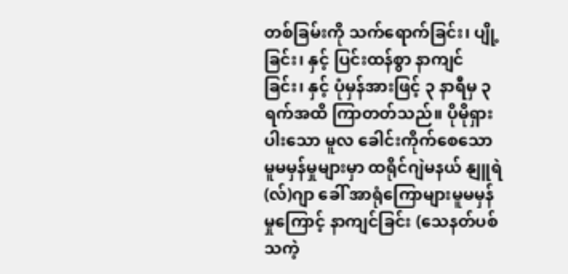တစ်ခြမ်းကို သက်ရောက်ခြင်း၊ ပျို့ခြင်း၊ နှင့် ပြင်းထန်စွာ နာကျင်ခြင်း၊ နှင့် ပုံမှန်အားဖြင့် ၃ နာရီမှ ၃ ရက်အထိ ကြာတတ်သည်။ ပိုမိုရှားပါးသော မူလ ခေါင်းကိုက်စေသော မူမမှန်မှုများမှာ ထရိုင်ဂျဲမနယ် နျူရဲ(လ်)ဂျာ ခေါ် အာရုံကြောများမူမမှန်မှုကြောင့် နာကျင်ခြင်း (သေနတ်ပစ်သကဲ့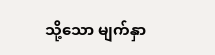သို့သော မျက်နှာ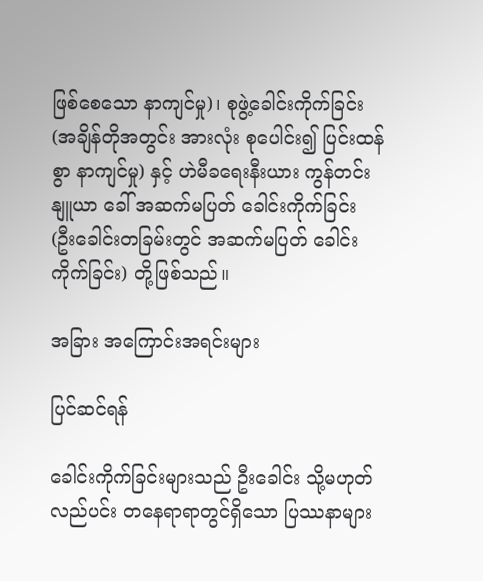ဖြစ်စေသော နာကျင်မှု)၊ စုဖွဲ့ခေါင်းကိုက်ခြင်း(အချိန်တိုအတွင်း အားလုံး စုပေါင်း၍ ပြင်းထန်စွာ နာကျင်မှု) နှင့် ဟဲမီခရေးနီးယား ကွန်တင်းနျူယာ ခေါ် အဆက်မပြတ် ခေါင်းကိုက်ခြင်း (ဦးခေါင်းတခြမ်းတွင် အဆက်မပြတ် ခေါင်းကိုက်ခြင်း) တို့ဖြစ်သည်။

အခြား အကြောင်းအရင်းများ

ပြင်ဆင်ရန်

ခေါင်းကိုက်ခြင်းများသည် ဦးခေါင်း သို့မဟုတ် လည်ပင်း တနေရာရာတွင်ရှိသော ပြဿနာများ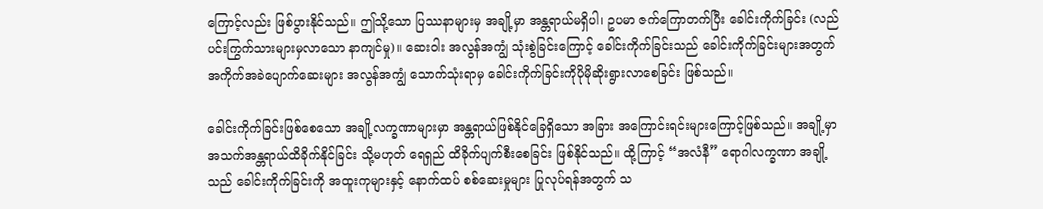ကြောင့်လည်း ဖြစ်ပွားနိုင်သည်။ ဤသို့သော ပြဿနာများမှ အချို့မှာ အန္တရာယ်မရှိပါ၊ ဥပမာ ဇက်ကြောတက်ပြီး ခေါင်းကိုက်ခြင်း (လည်ပင်းကြွက်သားများမှလာသော နာကျင်မှု)။ ဆေးဝါး အလွန်အကျွံ သုံးစွဲခြင်းကြောင့် ခေါင်းကိုက်ခြင်းသည် ခေါင်းကိုက်ခြင်းများအတွက် အကိုက်အခဲပျောက်ဆေးများ အလွန်အကျွံ သောက်သုံးရာမှ ခေါင်းကိုက်ခြင်းကိုပိုမိုဆိုးရွားလာစေခြင်း ဖြစ်သည်။

ခေါင်းကိုက်ခြင်းဖြစ်စေသော အချို့လက္ခဏာများမှာ အန္တရာယ်ဖြစ်နိုင်ခြေရှိသော အခြား အကြောင်းရင်းများကြောင့်ဖြစ်သည်။ အချို့မှာ အသက်အန္တရာယ်ထိခိုက်နိုင်ခြင်း သို့မဟုတ် ရေရှည် ထိခိုက်ပျက်စီးစေခြင်း ဖြစ်နိုင်သည်။ ထို့ကြာင့် “အလံနီ” ရောဂါလက္ခဏာ အချို့သည် ခေါင်းကိုက်ခြင်းကို အထူးကုများနှင့် နောက်ထပ် စစ်ဆေးမှုများ ပြုလုပ်ရန်အတွက် သ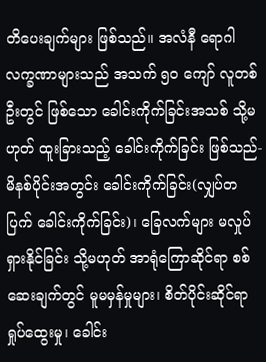တိပေးချက်များ ဖြစ်သည်။ အလံနီ ရောဂါလက္ခဏာများသည် အသက် ၅၀ ကျော် လူတစ်ဦးတွင် ဖြစ်သော ခေါင်းကိုက်ခြင်းအသစ် သို့မဟုတ် ထူးခြားသည့် ခေါင်းကိုက်ခြင်း ဖြစ်သည်- မိနစ်ပိုင်းအတွင်း ခေါင်းကိုက်ခြင်း(လျှပ်တပြက် ခေါင်းကိုက်ခြင်း)၊ ခြေလက်များ မလှုပ်ရှားနိုင်ခြင်း သို့မဟုတ် အာရုံကြောဆိုင်ရာ စစ်ဆေးချက်တွင် မူမမှန်မှုများ၊ စိတ်ပိုင်းဆိုင်ရာ ရှုပ်ထွေးမှု၊ ခေါင်း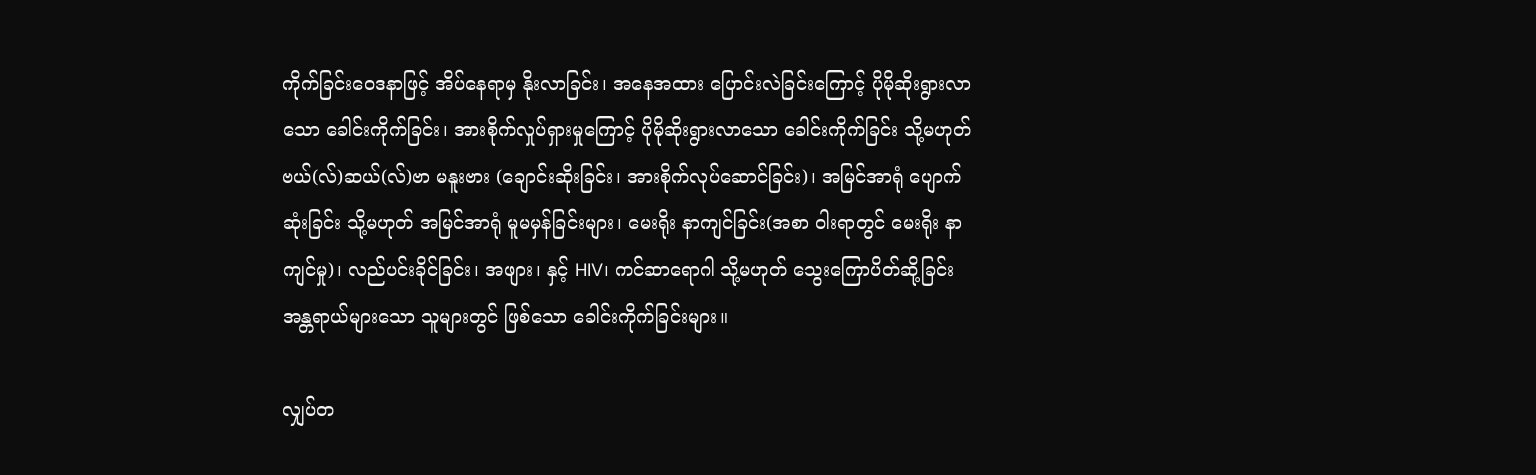ကိုက်ခြင်းဝေဒနာဖြင့် အိပ်နေရာမှ နိုးလာခြင်း၊ အနေအထား ပြောင်းလဲခြင်းကြောင့် ပိုမိုဆိုးရွားလာသော ခေါင်းကိုက်ခြင်း၊ အားစိုက်လှုပ်ရှားမှုကြောင့် ပိုမိုဆိုးရွားလာသော ခေါင်းကိုက်ခြင်း သို့မဟုတ် ဗယ်(လ်)ဆယ်(လ်)ဗာ မနူးဗား (ချောင်းဆိုးခြင်း၊ အားစိုက်လုပ်ဆောင်ခြင်း)၊ အမြင်အာရုံ ပျောက်ဆုံးခြင်း သို့မဟုတ် အမြင်အာရုံ မူမမှန်ခြင်းများ၊ မေးရိုး နာကျင်ခြင်း(အစာ ဝါးရာတွင် မေးရိုး နာကျင်မှု)၊ လည်ပင်းခိုင်ခြင်း၊ အဖျား၊ နှင့် HIV၊ ကင်ဆာရောဂါ သို့မဟုတ် သွေးကြောပိတ်ဆို့ခြင်း အန္တရာယ်များသော သူများတွင် ဖြစ်သော ခေါင်းကိုက်ခြင်းများ။

လျှပ်တ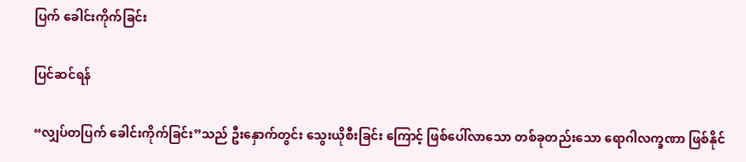ပြက် ခေါင်းကိုက်ခြင်း

ပြင်ဆင်ရန်

“လျှပ်တပြက် ခေါင်းကိုက်ခြင်း”သည် ဦးနှောက်တွင်း သွေးယိုစီးခြင်း ကြောင့် ဖြစ်ပေါ်လာသော တစ်ခုတည်းသော ရောဂါလက္ခဏာ ဖြစ်နိုင်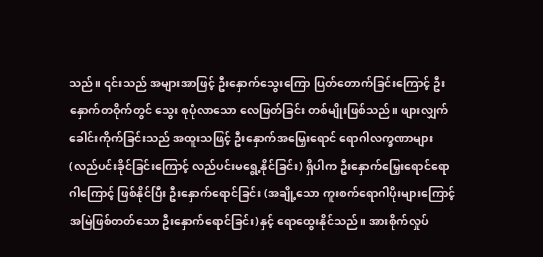သည်။ ၎င်းသည် အများအာဖြင့် ဦးနှောက်သွေးကြော ပြတ်တောက်ခြင်းကြောင့် ဦးနှောက်တဝိုက်တွင် သွေး စုပုံလာသော လေဖြတ်ခြင်း တစ်မျိုးဖြစ်သည်။ ဖျားလျှက် ခေါင်းကိုက်ခြင်းသည် အထူးသဖြင့် ဦးနှောက်အမြှေးရောင် ရောဂါလက္ခဏာများ (လည်ပင်းခိုင်ခြင်းကြောင့် လည်ပင်းမရွေ့နိုင်ခြင်း) ရှိပါက ဦးနှောက်မြှေးရောင်ရောဂါကြောင့် ဖြစ်နိုင်ပြီး ဦးနှောက်ရောင်ခြင်း (အချို့သော ကူးစက်ရောဂါပိုးများကြောင့် အမြဲဖြစ်တတ်သော ဦးနှောက်ရောင်ခြင်း)နှင့် ရောထွေးနိုင်သည်။ အားစိုက်လှုပ်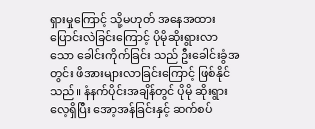ရှားမှုကြောင့် သို့မဟုတ် အနေအထား ပြောင်းလဲခြင်းကြောင့် ပိုမိုဆိုးရွားလာသော ခေါင်းကိုက်ခြင်း သည် ဦးခေါင်းခွံအတွင်း ဖိအားများလာခြင်းကြောင့် ဖြစ်နိုင်သည်။ နံနက်ပိုင်းအချိန်တွင် ပိုမို ဆိုးရွားလေ့ရှိပြီး အော့အန်ခြင်းနှင့် ဆက်စပ်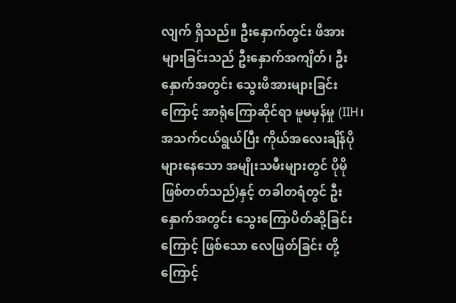လျက် ရှိသည်။ ဦးနှောက်တွင်း ဖိအားများခြင်းသည် ဦးနှောက်အကျိတ်၊ ဦးနှောက်အတွင်း သွေးဖိအားများခြင်းကြောင့် အာရုံကြောဆိုင်ရာ မူမမှန်မှု (IIH၊ အသက်ငယ်ရွယ်ပြီး ကိုယ်အလေးချိန်ပိုများနေသော အမျိုးသမီးများတွင် ပိုမိုဖြစ်တတ်သည်)နှင့် တခါတရံတွင် ဦးနှောက်အတွင်း သွေးကြောပိတ်ဆို့ခြင်းကြောင့် ဖြစ်သော လေဖြတ်ခြင်း တို့ကြောင့်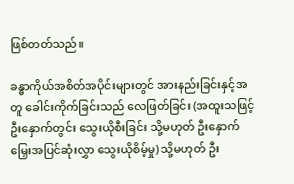ဖြစ်တတ်သည်။

ခန္ဓာကိုယ်အစိတ်အပိုင်းများတွင် အားနည်းခြင်းနှင့်အတူ ခေါင်းကိုက်ခြင်းသည် လေဖြတ်ခြင်း (အထူးသဖြင့် ဦးနှောက်တွင်း သွေးယိုစီးခြင်း သို့မဟုတ် ဦးနှောက်မြှေးအပြင်ဆုံးလွှာ သွေးယိုစိမ့်မှု) သို့မဟုတ် ဦး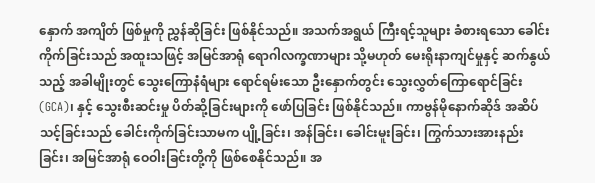နှောက် အကျိတ် ဖြစ်မှုကို ညွှန်ဆိုခြင်း ဖြစ်နိုင်သည်။ အသက်အရွယ် ကြီးရင့်သူများ ခံစားရသော ခေါင်းကိုက်ခြင်းသည် အထူးသဖြင့် အမြင်အာရုံ ရောဂါလက္ခဏာများ သို့မဟုတ် မေးရိုးနာကျင်မှုနှင့် ဆက်နွယ်သည့် အခါမျိုးတွင် သွေးကြောနံရံများ ရောင်ရမ်းသော ဦးနှောက်တွင်း သွေးလွှတ်ကြောရောင်ခြင်း (GCA)၊ နှင့် သွေးစီးဆင်းမှု ပိတ်ဆို့ခြင်းများကို ဖော်ပြခြင်း ဖြစ်နိုင်သည်။ ကာဗွန်မိုနောက်ဆိုဒ် အဆိပ်သင့်ခြင်းသည် ခေါင်းကိုက်ခြင်းသာမက ပျို့ခြင်း၊ အန်ခြင်း၊ ခေါင်းမူးခြင်း၊ ကြွက်သားအားနည်းခြင်း၊ အမြင်အာရုံ ဝေဝါးခြင်းတို့ကို ဖြစ်စေနိုင်သည်။ အ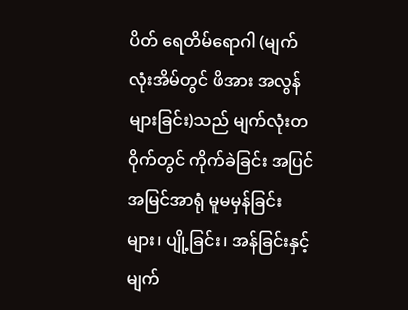ပိတ် ရေတိမ်ရောဂါ (မျက်လုံးအိမ်တွင် ဖိအား အလွန်များခြင်း)သည် မျက်လုံးတဝိုက်တွင် ကိုက်ခဲခြင်း အပြင် အမြင်အာရုံ မူမမှန်ခြင်းများ၊ ပျို့ခြင်း၊ အန်ခြင်းနှင့် မျက်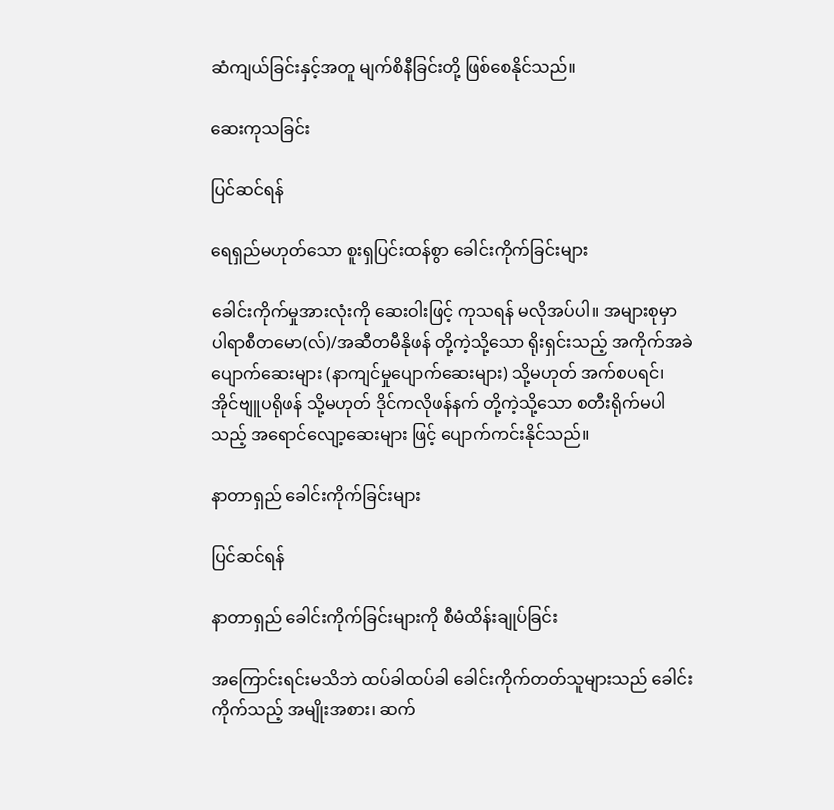ဆံကျယ်ခြင်းနှင့်အတူ မျက်စိနီခြင်းတို့ ဖြစ်စေနိုင်သည်။

ဆေးကုသခြင်း

ပြင်ဆင်ရန်

ရေရှည်မဟုတ်သော စူးရှပြင်းထန်စွာ ခေါင်းကိုက်ခြင်းများ

ခေါင်းကိုက်မှုအားလုံးကို ဆေးဝါးဖြင့် ကုသရန် မလိုအပ်ပါ။ အများစုမှာ ပါရာစီတမော(လ်)/အဆီတမီနိုဖန် တို့ကဲ့သို့သော ရိုးရှင်းသည့် အကိုက်အခဲပျောက်ဆေးများ (နာကျင်မှုပျောက်ဆေးများ) သို့မဟုတ် အက်စပရင်၊ အိုင်ဗျူပရိုဖန် သို့မဟုတ် ဒိုင်ကလိုဖန်နက် တို့ကဲ့သို့သော စတီးရိုက်မပါသည့် အရောင်လျော့ဆေးများ ဖြင့် ပျောက်ကင်းနိုင်သည်။

နာတာရှည် ခေါင်းကိုက်ခြင်းများ

ပြင်ဆင်ရန်

နာတာရှည် ခေါင်းကိုက်ခြင်းများကို စီမံထိန်းချုပ်ခြင်း

အကြောင်းရင်းမသိဘဲ ထပ်ခါထပ်ခါ ခေါင်းကိုက်တတ်သူများသည် ခေါင်းကိုက်သည့် အမျိုးအစား၊ ဆက်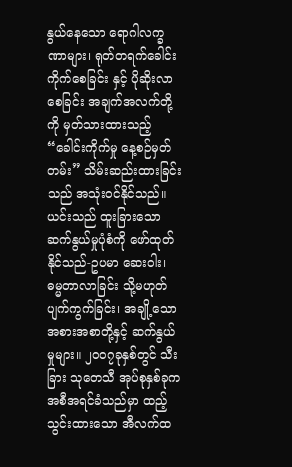နွယ်နေသော ရောဂါလက္ခဏာများ၊ ရုတ်တရက်ခေါင်းကိုက်စေခြင်း နှင့် ပိုဆိုးလာစေခြင်း အချက်အလက်တို့ကို မှတ်သားထားသည့် “ခေါင်းကိုက်မှု နေ့စဉ်မှတ်တမ်း” သိမ်းဆည်းထားခြင်းသည် အသုံးဝင်နိုင်သည်။ ယင်းသည် ထူးခြားသော ဆက်နွယ်မှုပုံစံကို ဖော်ထုတ်နိုင်သည်-ဥပမာ ဆေးဝါး၊ ဓမ္မတာလာခြင်း သို့မဟုတ် ပျက်ကွက်ခြင်း၊ အချို့သော အစားအစာတို့နှင့် ဆက်နွယ်မှုများ။ ၂၀၀၇ခုနှစ်တွင် သီးခြား သုတေသီ အုပ်စုနှစ်ခုက အစီအရင်ခံသည်မှာ ထည့်သွင်းထားသော အီလက်ထ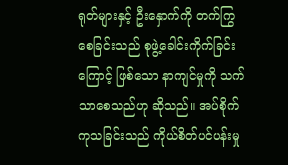ရုတ်များနှင့် ဦးနှောက်ကို တက်ကြွစေခြင်းသည် စုဖွဲ့ခေါင်းကိုက်ခြင်းကြောင့် ဖြစ်သော နာကျင်မှုကို သက်သာစေသည်ဟု ဆိုသည်။ အပ်စိုက်ကုသခြင်းသည် ကိုယ်စိတ်ပင်ပန်းမှု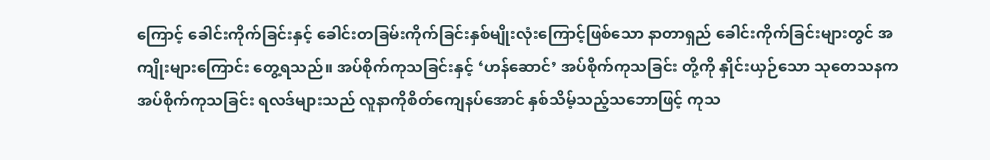ကြောင့် ခေါင်းကိုက်ခြင်းနှင့် ခေါင်းတခြမ်းကိုက်ခြင်းနှစ်မျိုးလုံးကြောင့်ဖြစ်သော နာတာရှည် ခေါင်းကိုက်ခြင်းများတွင် အကျိုးများကြောင်း တွေ့ရသည်။ အပ်စိုက်ကုသခြင်းနှင့် ‘ဟန်ဆောင်’ အပ်စိုက်ကုသခြင်း တို့ကို နှိုင်းယှဉ်သော သုတေသနက အပ်စိုက်ကုသခြင်း ရလဒ်များသည် လူနာကိုစိတ်ကျေနပ်အောင် နှစ်သိမ့်သည့်သဘောဖြင့် ကုသ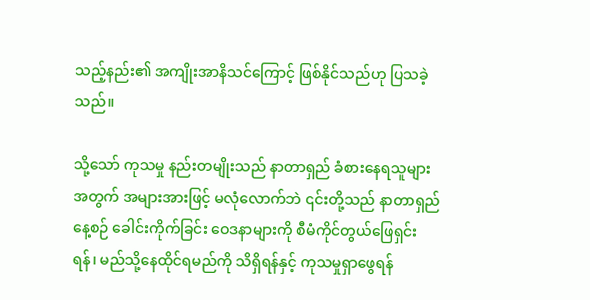သည့်နည်း၏ အကျိုးအာနိသင်ကြောင့် ဖြစ်နိုင်သည်ဟု ပြသခဲ့သည်။

သို့သော် ကုသမှု နည်းတမျိုးသည် နာတာရှည် ခံစားနေရသူများအတွက် အများအားဖြင့် မလုံလောက်ဘဲ ၎င်းတို့သည် နာတာရှည် နေ့စဉ် ခေါင်းကိုက်ခြင်း ဝေဒနာများကို စီမံကိုင်တွယ်ဖြေရှင်းရန်၊ မည်သို့နေထိုင်ရမည်ကို သိရှိရန်နှင့် ကုသမှုရှာဖွေရန်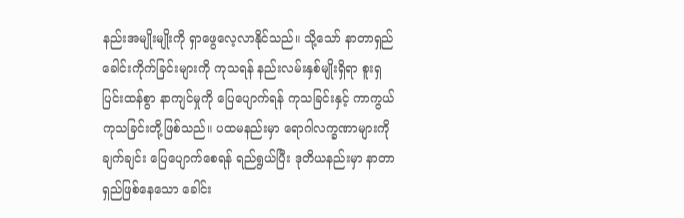နည်းအမျိုးမျိုးကို ရှာဖွေလေ့လာနိုင်သည်။ သို့သော် နာတာရှည် ခေါင်းကိုက်ခြင်းများကို ကုသရန် နည်းလမ်းနှစ်မျိုးရှိရာ စူးရှပြင်းထန်စွာ နာကျင်မှုကို ပြေပျောက်ရန် ကုသခြင်းနှင့် ကာကွယ်ကုသခြင်းတို့ဖြစ်သည်။ ပထမနည်းမှာ ရောဂါလက္ခဏာများကို ချက်ချင်း ပြေပျောက်စေရန် ရည်ရွယ်ပြီး ဒုတိယနည်းမှာ နာတာရှည်ဖြစ်နေသော ခေါင်း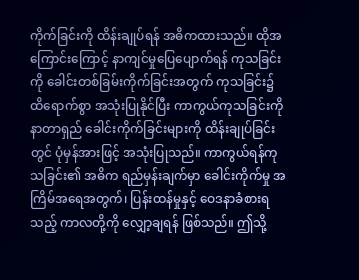ကိုက်ခြင်းကို ထိန်းချုပ်ရန် အဓိကထားသည်။ ထိုအကြောင်းကြောင့် နာကျင်မှုပြေပျောက်ရန် ကုသခြင်းကို ခေါင်းတစ်ခြမ်းကိုက်ခြင်းအတွက် ကုသခြင်း၌ ထိရောက်စွာ အသုံးပြုနိုင်ပြီး ကာကွယ်ကုသခြင်းကို နာတာရှည် ခေါင်းကိုက်ခြင်းများကို ထိန်းချုပ်ခြင်းတွင် ပုံမှန်အားဖြင့် အသုံးပြုသည်။ ကာကွယ်ရန်ကုသခြင်း၏ အဓိက ရည်မှန်းချက်မှာ ခေါင်းကိုက်မှု အကြိမ်အရေအတွက်၊ ပြန်းထန်မှုနှင့် ဝေဒနာခံစားရသည့် ကာလတို့ကို လျှော့ချရန် ဖြစ်သည်။ ဤသို့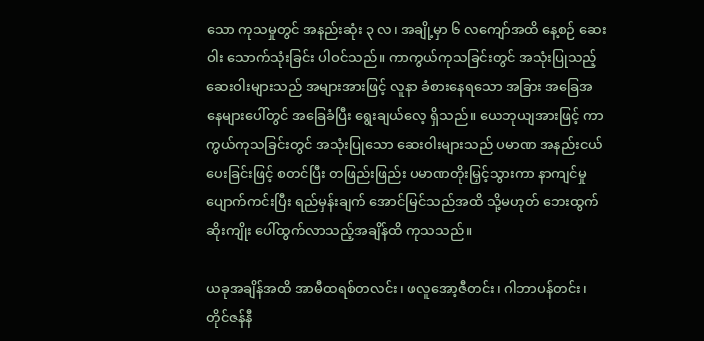သော ကုသမှုတွင် အနည်းဆုံး ၃ လ၊ အချို့မှာ ၆ လကျော်အထိ နေ့စဉ် ဆေးဝါး သောက်သုံးခြင်း ပါဝင်သည်။ ကာကွယ်ကုသခြင်းတွင် အသုံးပြုသည့် ဆေးဝါးများသည် အများအားဖြင့် လူနာ ခံစားနေရသော အခြား အခြေအနေများပေါ်တွင် အခြေခံပြီး ရွေးချယ်လေ့ ရှိသည်။ ယေဘုယျအားဖြင့် ကာကွယ်ကုသခြင်းတွင် အသုံးပြုသော ဆေးဝါးများသည် ပမာဏ အနည်းငယ်ပေးခြင်းဖြင့် စတင်ပြီး တဖြည်းဖြည်း ပမာဏတိုးမြှင့်သွားကာ နာကျင်မှု ပျောက်ကင်းပြီး ရည်မှန်းချက် အောင်မြင်သည်အထိ သို့မဟုတ် ဘေးထွက်ဆိုးကျိုး ပေါ်ထွက်လာသည့်အချိန်ထိ ကုသသည်။

ယခုအချိန်အထိ အာမီထရစ်တလင်း၊ ဖလူအော့ဇီတင်း၊ ဂါဘာပန်တင်း၊ တိုင်ဇန်နီ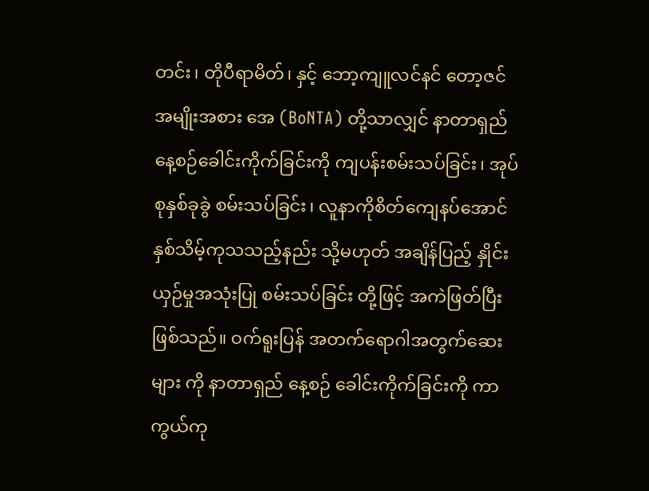တင်း၊ တိုပီရာမိတ်၊ နှင့် ဘော့ကျူလင်နင် တော့ဇင် အမျိုးအစား အေ (BoNTA) တို့သာလျှင် နာတာရှည် နေ့စဉ်ခေါင်းကိုက်ခြင်းကို ကျပန်းစမ်းသပ်ခြင်း၊ အုပ်စုနှစ်ခုခွဲ စမ်းသပ်ခြင်း၊ လူနာကိုစိတ်ကျေနပ်အောင် နှစ်သိမ့်ကုသသည့်နည်း သို့မဟုတ် အချိန်ပြည့် နှိုင်းယှဉ်မှုအသုံးပြု စမ်းသပ်ခြင်း တို့ဖြင့် အကဲဖြတ်ပြီးဖြစ်သည်။ ဝက်ရူးပြန် အတက်ရောဂါအတွက်ဆေး များ ကို နာတာရှည် နေ့စဉ် ခေါင်းကိုက်ခြင်းကို ကာကွယ်ကု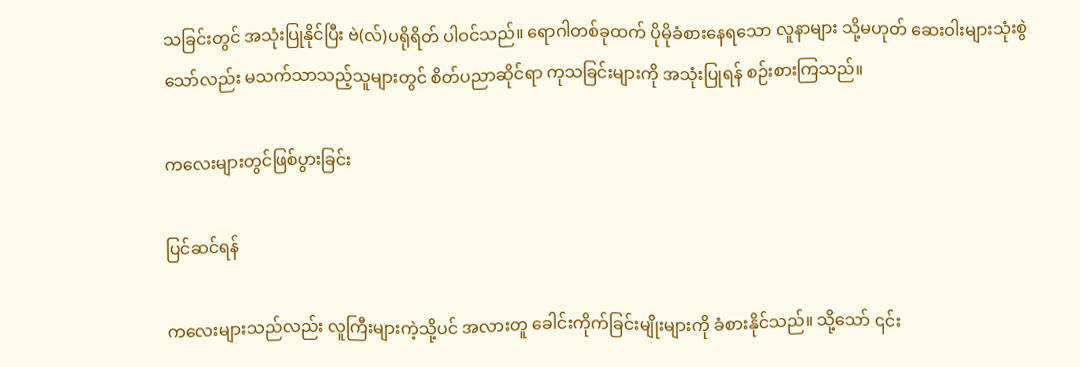သခြင်းတွင် အသုံးပြုနိုင်ပြီး ဗဲ(လ်)ပရိုရိတ် ပါဝင်သည်။ ရောဂါတစ်ခုထက် ပိုမိုခံစားနေရသော လူနာများ သို့မဟုတ် ဆေးဝါးများသုံးစွဲသော်လည်း မသက်သာသည့်သူများတွင် စိတ်ပညာဆိုင်ရာ ကုသခြင်းများကို အသုံးပြုရန် စဉ်းစားကြသည်။

ကလေးများတွင်ဖြစ်ပွားခြင်း

ပြင်ဆင်ရန်

ကလေးများသည်လည်း လူကြီးများကဲ့သို့ပင် အလားတူ ခေါင်းကိုက်ခြင်းမျိုးများကို ခံစားနိုင်သည်။ သို့သော် ၎င်း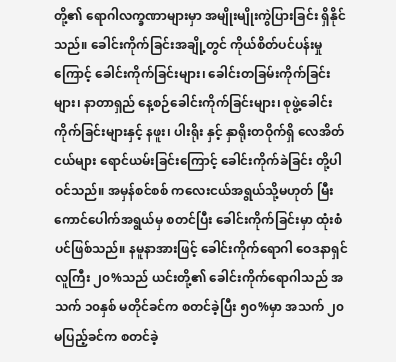တို့၏ ရောဂါလက္ခဏာများမှာ အမျိုးမျိုးကွဲပြားခြင်း ရှိနိုင်သည်။ ခေါင်းကိုက်ခြင်းအချို့တွင် ကိုယ်စိတ်ပင်ပန်းမှုကြောင့် ခေါင်းကိုက်ခြင်းများ၊ ခေါင်းတခြမ်းကိုက်ခြင်းများ၊ နာတာရှည် နေ့စဉ်ခေါင်းကိုက်ခြင်းများ၊ စုဖွဲ့ခေါင်းကိုက်ခြင်းများနှင့် နဖူး၊ ပါးရိုး နှင့် နှာရိုးတဝိုက်ရှိ လေအိတ်ငယ်များ ရောင်ယမ်းခြင်းကြောင့် ခေါင်းကိုက်ခဲခြင်း တို့ပါဝင်သည်။ အမှန်စင်စစ် ကလေးငယ်အရွယ်သို့မဟုတ် မြီးကောင်ပေါက်အရွယ်မှ စတင်ပြီး ခေါင်းကိုက်ခြင်းမှာ ထုံးစံပင်ဖြစ်သည်။ နမူနာအားဖြင့် ခေါင်းကိုက်ရောဂါ ဝေဒနာရှင် လူကြီး ၂၀%သည် ယင်းတို့၏ ခေါင်းကိုက်ရောဂါသည် အသက် ၁၀နှစ် မတိုင်ခင်က စတင်ခဲ့ပြီး ၅၀%မှာ အသက် ၂၀ မပြည့်ခင်က စတင်ခဲ့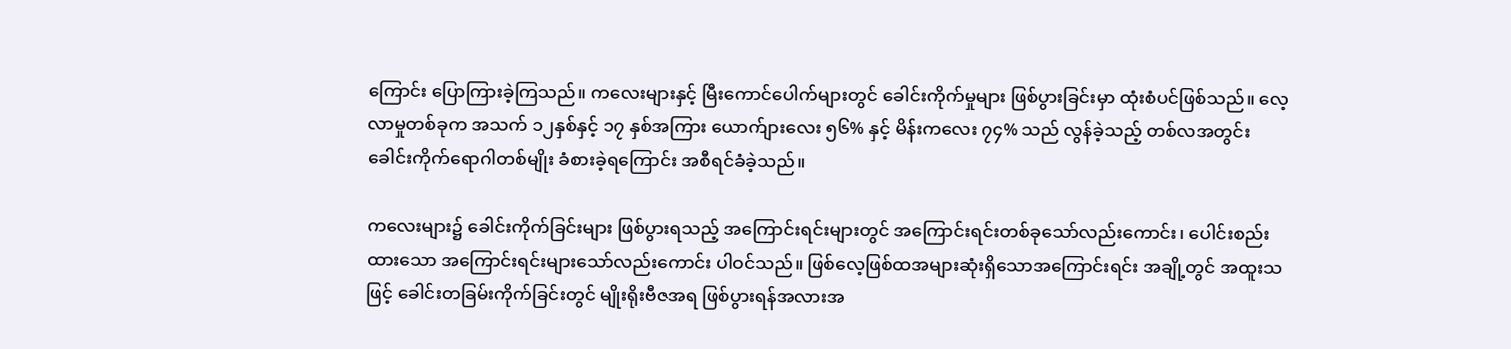ကြောင်း ပြောကြားခဲ့ကြသည်။ ကလေးများနှင့် မြီးကောင်ပေါက်များတွင် ခေါင်းကိုက်မှုများ ဖြစ်ပွားခြင်းမှာ ထုံးစံပင်ဖြစ်သည်။ လေ့လာမှုတစ်ခုက အသက် ၁၂နှစ်နှင့် ၁၇ နှစ်အကြား ယောက်ျားလေး ၅၆% နှင့် မိန်းကလေး ၇၄% သည် လွန်ခဲ့သည့် တစ်လအတွင်း ခေါင်းကိုက်ရောဂါတစ်မျိုး ခံစားခဲ့ရကြောင်း အစီရင်ခံခဲ့သည်။

ကလေးများ၌ ခေါင်းကိုက်ခြင်းများ ဖြစ်ပွားရသည့် အကြောင်းရင်းများတွင် အကြောင်းရင်းတစ်ခုသော်လည်းကောင်း၊ ပေါင်းစည်းထားသော အကြောင်းရင်းများသော်လည်းကောင်း ပါဝင်သည်။ ဖြစ်လေ့ဖြစ်ထအများဆုံးရှိသောအကြောင်းရင်း အချို့တွင် အထူးသဖြင့် ခေါင်းတခြမ်းကိုက်ခြင်းတွင် မျိုးရိုးဗီဇအရ ဖြစ်ပွားရန်အလားအ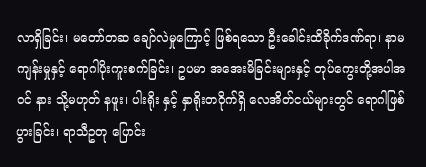လာရှိခြင်း၊ မတော်တဆ ချော်လဲမှုကြောင့် ဖြစ်ရသော ဦးခေါင်းထိခိုက်ဒဏ်ရာ၊ နာမကျန်းမှုနှင့် ရောဂါပိုးကူးစက်ခြင်း၊ ဥပမာ အအေးမိခြင်းများနှင့် တုပ်ကွေးတို့အပါအဝင် နား သို့မဟုတ် နဖူး၊ ပါးရိုး နှင့် နှာရိုးတဝိုက်ရှိ လေအိတ်ငယ်များတွင် ရောဂါဖြစ်ပွားခြင်း၊ ရာသီဥတု ပြောင်း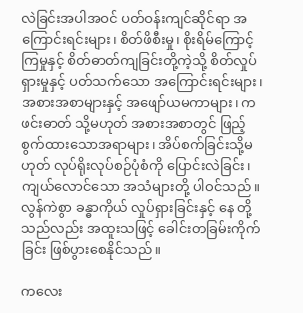လဲခြင်းအပါအဝင် ပတ်ဝန်းကျင်ဆိုင်ရာ အကြောင်းရင်းများ၊ စိတ်ဖိစီးမှု၊ စိုးရိမ်ကြောင့်ကြမှုနှင့် စိတ်ဓာတ်ကျခြင်းတို့ကဲ့သို့ စိတ်လှုပ်ရှားမှုနှင့် ပတ်သက်သော အကြောင်းရင်းများ၊ အစားအစာများနှင့် အဖျော်ယမကာများ၊ ကဖင်းဓာတ် သို့မဟုတ် အစားအစာတွင် ဖြည့်စွက်ထားသောအရာများ၊ အိပ်စက်ခြင်းသို့မဟုတ် လုပ်ရိုးလုပ်စဉ်ပုံစံကို ပြောင်းလဲခြင်း၊ ကျယ်လောင်သော အသံများတို့ ပါဝင်သည်။ လွန်ကဲစွာ ခန္ဓာကိုယ် လှုပ်ရှားခြင်းနှင့် နေ တို့သည်လည်း အထူးသဖြင့် ခေါင်းတခြမ်းကိုက်ခြင်း ဖြစ်ပွားစေနိုင်သည်။

ကလေး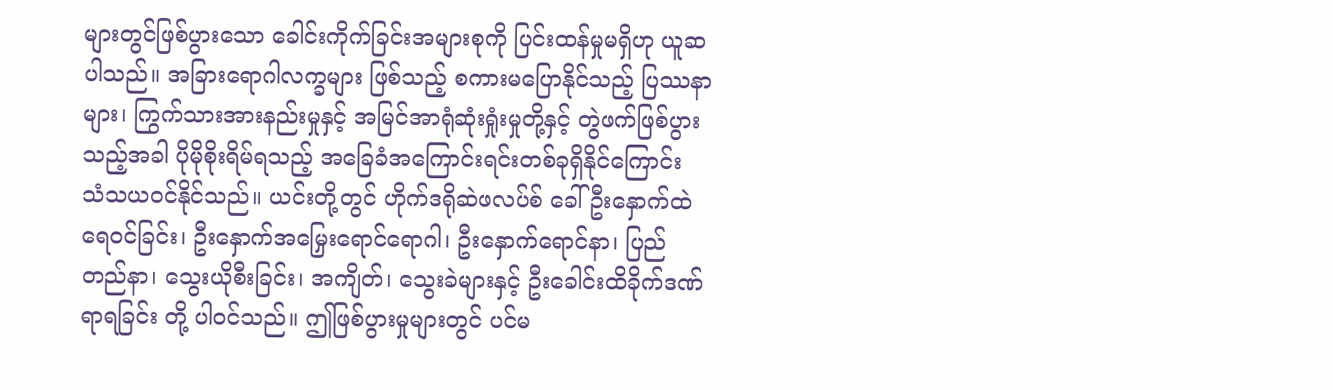များတွင်ဖြစ်ပွားသော ခေါင်းကိုက်ခြင်းအများစုကို ပြင်းထန်မှုမရှိဟု ယူဆပါသည်။ အခြားရောဂါလက္ခများ ဖြစ်သည့် စကားမပြောနိုင်သည့် ပြဿနာများ၊ ကြွက်သားအားနည်းမှုနှင့် အမြင်အာရုံဆုံးရှုံးမှုတို့နှင့် တွဲဖက်ဖြစ်ပွားသည့်အခါ ပိုမိုစိုးရိမ်ရသည့် အခြေခံအကြောင်းရင်းတစ်ခုရှိနိုင်ကြောင်း သံသယဝင်နိုင်သည်။ ယင်းတို့တွင် ဟိုက်ဒရိုဆဲဖလပ်စ် ခေါ် ဦးနှောက်ထဲ ရေဝင်ခြင်း၊ ဦးနှောက်အမြှေးရောင်ရောဂါ၊ ဦးနှောက်ရောင်နာ၊ ပြည်တည်နာ၊ သွေးယိုစီးခြင်း၊ အကျိတ်၊ သွေးခဲများနှင့် ဦးခေါင်းထိခိုက်ဒဏ်ရာရခြင်း တို့ ပါဝင်သည်။ ဤဖြစ်ပွားမှုများတွင် ပင်မ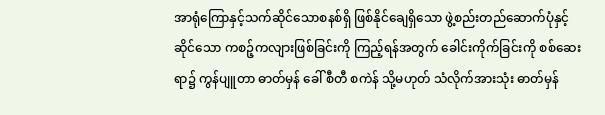အာရုံကြောနှင့်သက်ဆိုင်သောစနစ်ရှိ ဖြစ်နိုင်ချေရှိသော ဖွဲ့စည်းတည်ဆောက်ပုံနှင့် ဆိုင်သော ကစဉ့်ကလျားဖြစ်ခြင်းကို ကြည့်ရန်အတွက် ခေါင်းကိုက်ခြင်းကို စစ်ဆေးရာ၌ ကွန်ပျူတာ ဓာတ်မှန် ခေါ် စီတီ စကဲန် သို့မဟုတ် သံလိုက်အားသုံး ဓာတ်မှန်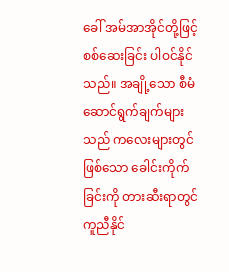ခေါ် အမ်အာအိုင်တို့ဖြင့် စစ်ဆေးခြင်း ပါဝင်နိုင်သည်။ အချို့သော စီမံဆောင်ရွက်ချက်များသည် ကလေးများတွင် ဖြစ်သော ခေါင်းကိုက်ခြင်းကို တားဆီးရာတွင် ကူညီနိုင်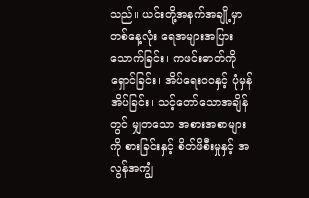သည်။ ယင်းတို့အနက်အချို့မှာ တစ်နေ့လုံး ရေအများအပြားသောက်ခြင်း၊ ကဖင်းဓာတ်ကို ရှောင်ခြင်း၊ အိပ်ရေးဝဝနှင့် ပုံမှန်အိပ်ခြင်း၊ သင့်တော်သောအချိန်တွင် မျှတသော အစားအစာများကို စားခြင်းနှင့် စိတ်ဖိစီးမှုနှင့် အလွန်အကျွံ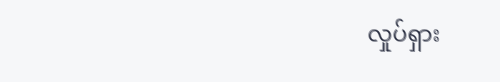လှုပ်ရှား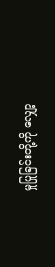မှုပြုခြင်းတို့ကို လျှော့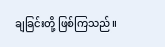ချခြင်းတို့ ဖြစ်ကြသည်။